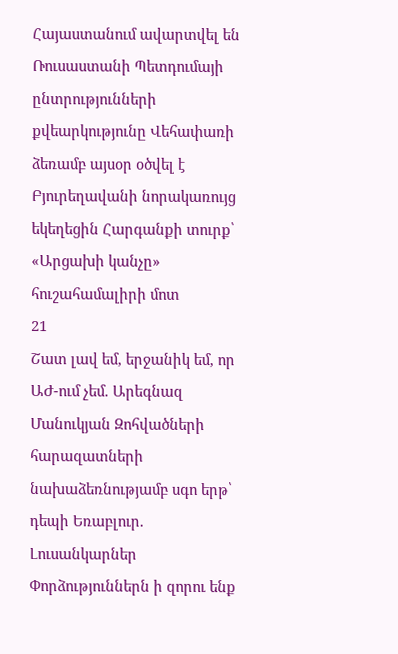Հայաստանում ավարտվել են Ռուսաստանի Պետդումայի ընտրությունների քվեարկությունը Վեհափառի ձեռամբ այսօր օծվել է Բյուրեղավանի նորակառույց եկեղեցին Հարգանքի տուրք՝ «Արցախի կանչը» հուշահամալիրի մոտ
21
Շատ լավ եմ, երջանիկ եմ, որ ԱԺ-ում չեմ. Արեգնազ Մանուկյան Զոհվածների հարազատների նախաձեռնությամբ սգո երթ՝ դեպի Եռաբլուր. Լուսանկարներ Փորձություններն ի զորու ենք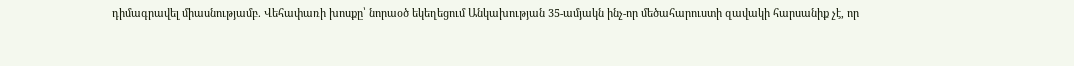դիմագրավել միասնությամբ. Վեհափառի խոսքը՝ նորաօծ եկեղեցում Անկախության 35-ամյակն ինչ-որ մեծահարուստի զավակի հարսանիք չէ, որ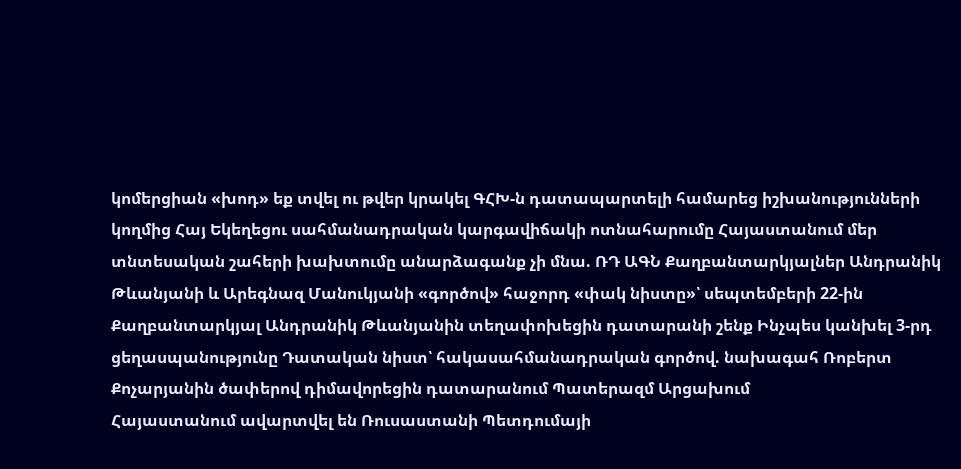կոմերցիան «խոդ» եք տվել ու թվեր կրակել ԳՀԽ-ն դատապարտելի համարեց իշխանությունների կողմից Հայ Եկեղեցու սահմանադրական կարգավիճակի ոտնահարումը Հայաստանում մեր տնտեսական շահերի խախտումը անարձագանք չի մնա. ՌԴ ԱԳՆ Քաղբանտարկյալներ Անդրանիկ Թևանյանի և Արեգնազ Մանուկյանի «գործով» հաջորդ «փակ նիստը»՝ սեպտեմբերի 22-ին Քաղբանտարկյալ Անդրանիկ Թևանյանին տեղափոխեցին դատարանի շենք Ինչպես կանխել 3-րդ ցեղասպանությունը Դատական նիստ՝ հակասահմանադրական գործով. նախագահ Ռոբերտ Քոչարյանին ծափերով դիմավորեցին դատարանում Պատերազմ Արցախում
Հայաստանում ավարտվել են Ռուսաստանի Պետդումայի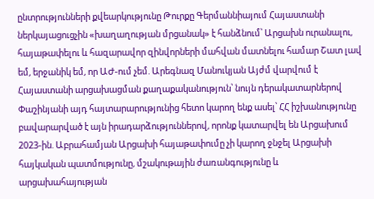ընտրությունների քվեարկությունը Թուրքը Գերմաննիայում Հայաստանի ներկայացուցչին «խաղաղության մրցանակ» է հանձնում՝ Արցախն ուրանալու, հայաթափելու և հազարավոր զինվորների մահվան մատնելու համար Շատ լավ եմ, երջանիկ եմ, որ ԱԺ-ում չեմ. Արեգնազ Մանուկյան Այժմ վարվում է Հայաստանի արցախացման քաղաքականություն՝ նույն դերակատարներով Փաշինյանի այդ հայտարարությունից հետո կարող ենք ասել՝ ՀՀ իշխանությունը բավարարված է այն իրադարձություններով, որոնք կատարվել են Արցախում 2023-ին. Աբրահամյան Արցախի հայաթափումը չի կարող ջնջել Արցախի հայկական պատմությունը, մշակութային ժառանգությունը և արցախահայության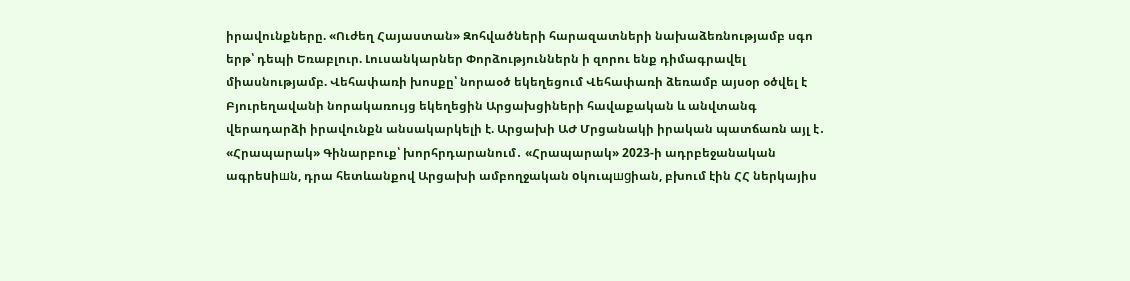իրավունքները. «Ուժեղ Հայաստան» Զոհվածների հարազատների նախաձեռնությամբ սգո երթ՝ դեպի Եռաբլուր. Լուսանկարներ Փորձություններն ի զորու ենք դիմագրավել միասնությամբ. Վեհափառի խոսքը՝ նորաօծ եկեղեցում Վեհափառի ձեռամբ այսօր օծվել է Բյուրեղավանի նորակառույց եկեղեցին Արցախցիների հավաքական և անվտանգ վերադարձի իրավունքն անսակարկելի է. Արցախի ԱԺ Մրցանակի իրական պատճառն այլ է․ «Հրապարակ» Գինարբուք՝ խորհրդարանում․ «Հրապարակ» 2023-ի ադրբեջանական ագրեuիшն, դրա հետևանքով Արցախի ամբողջական oկուպшgիան, բխում էին ՀՀ ներկայիս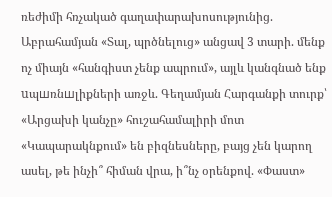ռեժիմի հռչակած գաղափարախոսությունից. Աբրահամյան «Տալ, պրծնելուց» անցավ 3 տարի. մենք ոչ միայն «հանգիստ չենք ապրում», այլև կանգնած ենք uպшռնшլիքների առջև. Գեղամյան Հարգանքի տուրք՝ «Արցախի կանչը» հուշահամալիրի մոտ «Կապարակնքում» են բիզնեսները, բայց չեն կարող ասել, թե ինչի՞ հիման վրա, ի՞նչ օրենքով. «Փաստ»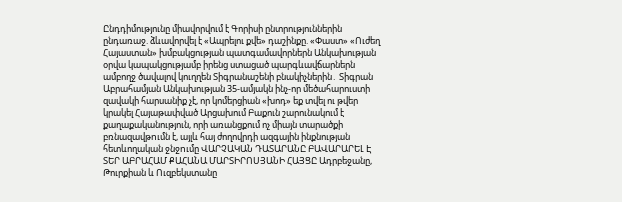Ընդդիմությունը միավորվում է Գորիսի ընտրություններին ընդառաջ. ձևավորվել է «Ապրելու քվե» դաշինքը. «Փաստ» «Ուժեղ Հայաստան» խմբակցության պատգամավորներն Անկախության օրվա կապակցությամբ իրենց ստացած պարգևավճարներն ամբողջ ծավալով կուղղեն Տիգրանաշենի բնակիչներին․ Տիգրան Աբրահամյան Անկախության 35-ամյակն ինչ-որ մեծահարուստի զավակի հարսանիք չէ, որ կոմերցիան «խոդ» եք տվել ու թվեր կրակել Հայաթափված Արցախում Բաքուն շարունակում է քաղաքականություն, որի առանցքում ոչ միայն տարածքի բռնազավթnւմն է, այլև հայ ժողովրդի ազգային ինքնության հետևողական ջնջnւմը ՎԱՐՉԱԿԱՆ ԴԱՏԱՐԱՆԸ ԲԱՎԱՐԱՐԵԼ Է ՏԵՐ ԱԲՐԱՀԱՄ ՔԱՀԱՆԱ ՄԱՐՏԻՐՈՍՅԱՆԻ ՀԱՅՑԸ Ադրբեջանը, Թուրքիան և Ուզբեկստանը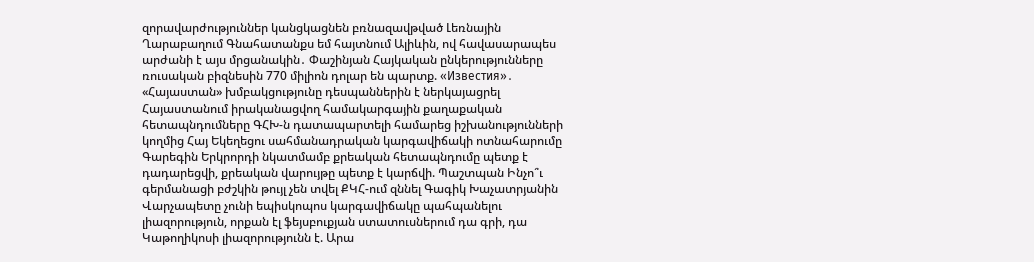զորավարժություններ կանցկացնեն բռնազավթված Լեռնային Ղարաբաղում Գնահատանքս եմ հայտնում Ալիևին, ով հավասարապես արժանի է այս մրցանակին․ Փաշինյան Հայկական ընկերությունները ռուսական բիզնեսին 770 միլիոն դոլար են պարտք. «Известия»․ «Հայաստան» խմբակցությունը դեսպաններին է ներկայացրել Հայաստանում իրականացվող համակարգային քաղաքական հետապնդումները ԳՀԽ-ն դատապարտելի համարեց իշխանությունների կողմից Հայ Եկեղեցու սահմանադրական կարգավիճակի ոտնահարումը Գարեգին Երկրորդի նկատմամբ քրեական հետապնդումը պետք է դադարեցվի, քրեական վարույթը պետք է կարճվի. Պաշտպան Ինչո՞ւ գերմանացի բժշկին թույլ չեն տվել ՔԿՀ-ում զննել Գագիկ Խաչատրյանին Վարչապետը չունի եպիսկոպոս կարգավիճակը պահպանելու լիազորություն, որքան էլ ֆեյսբուքյան ստատուսներում դա գրի, դա Կաթողիկոսի լիազորությունն է. Արա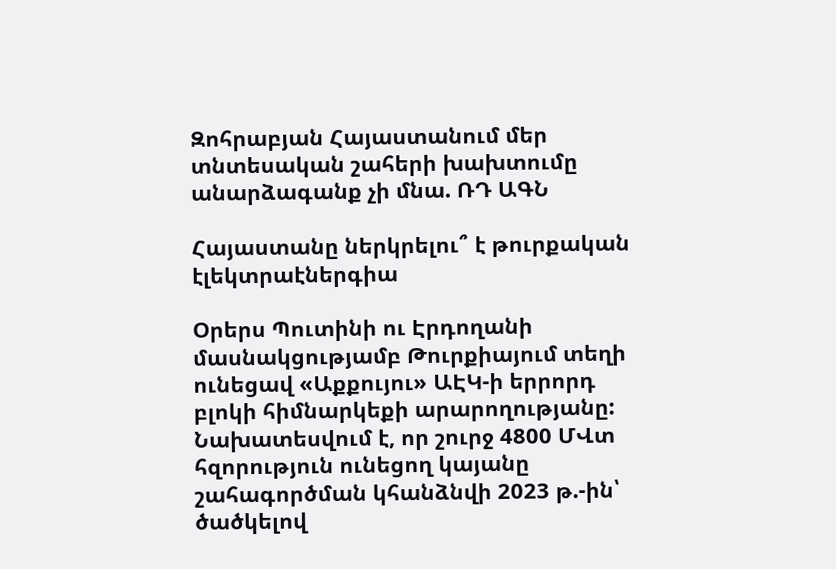Զոհրաբյան Հայաստանում մեր տնտեսական շահերի խախտումը անարձագանք չի մնա. ՌԴ ԱԳՆ

Հայաստանը ներկրելու՞ է թուրքական էլեկտրաէներգիա

Օրերս Պուտինի ու Էրդողանի մասնակցությամբ Թուրքիայում տեղի ունեցավ «Աքքույու» ԱԷԿ-ի երրորդ բլոկի հիմնարկեքի արարողությանը: Նախատեսվում է, որ շուրջ 4800 ՄՎտ հզորություն ունեցող կայանը շահագործման կհանձնվի 2023 թ.-ին՝ ծածկելով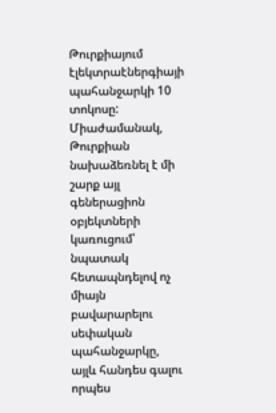Թուրքիայում էլեկտրաէներգիայի պահանջարկի 10 տոկոսը: Միաժամանակ, Թուրքիան նախաձեռնել է մի շարք այլ գեներացիոն օբյեկտների կառուցում՝ նպատակ հետապնդելով ոչ միայն բավարարելու սեփական պահանջարկը, այլև հանդես գալու որպես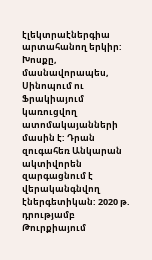էլեկտրաէներգիա արտահանող երկիր: Խոսքը, մասնավորապես, Սինոպում ու Ֆրակիայում կառուցվող ատոմակայանների մասին է: Դրան զուգահեռ Անկարան ակտիվորեն զարգացնում է վերականգնվող էներգետիկան: 2020 թ. դրությամբ Թուրքիայում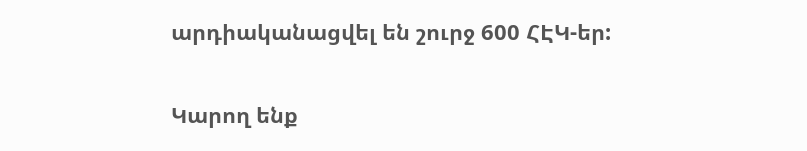արդիականացվել են շուրջ 600 ՀԷԿ-եր:

Կարող ենք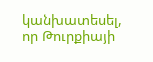կանխատեսել, որ Թուրքիայի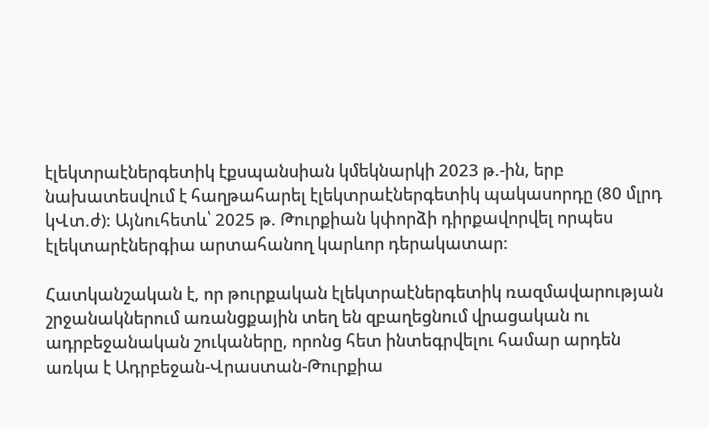էլեկտրաէներգետիկ էքսպանսիան կմեկնարկի 2023 թ.-ին, երբ նախատեսվում է հաղթահարել էլեկտրաէներգետիկ պակասորդը (80 մլրդ կՎտ.ժ): Այնուհետև՝ 2025 թ. Թուրքիան կփորձի դիրքավորվել որպես էլեկտարէներգիա արտահանող կարևոր դերակատար:

Հատկանշական է, որ թուրքական էլեկտրաէներգետիկ ռազմավարության շրջանակներում առանցքային տեղ են զբաղեցնում վրացական ու ադրբեջանական շուկաները, որոնց հետ ինտեգրվելու համար արդեն առկա է Ադրբեջան-Վրաստան-Թուրքիա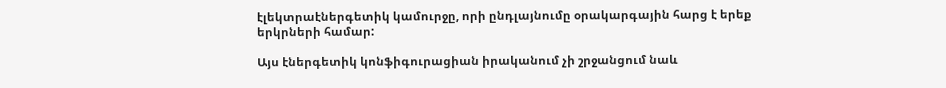էլեկտրաէներգետիկ կամուրջը, որի ընդլայնումը օրակարգային հարց է երեք երկրների համար:

Այս էներգետիկ կոնֆիգուրացիան իրականում չի շրջանցում նաև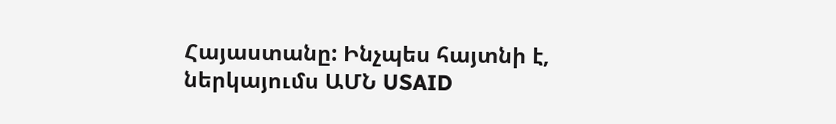Հայաստանը: Ինչպես հայտնի է, ներկայումս ԱՄՆ USAID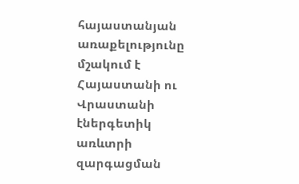հայաստանյան առաքելությունը մշակում է Հայաստանի ու Վրաստանի էներգետիկ առևտրի զարգացման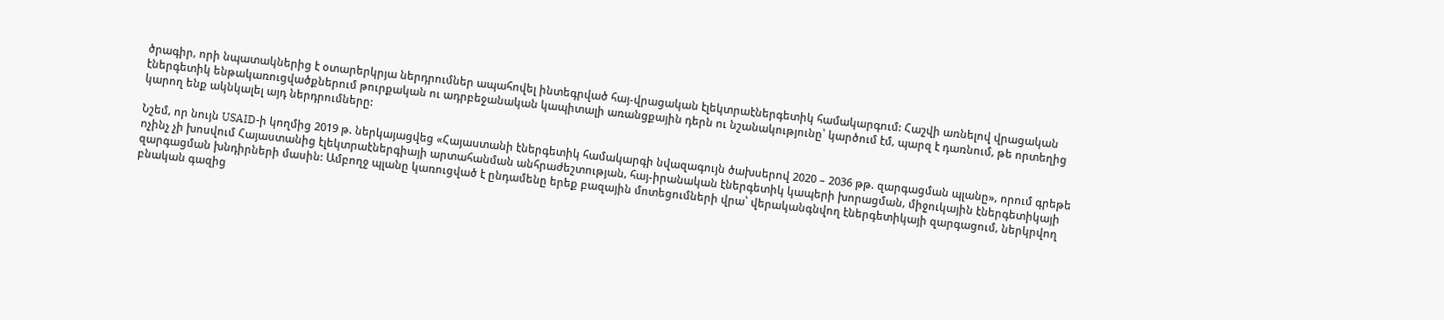ծրագիր, որի նպատակներից է օտարերկրյա ներդրումներ ապահովել ինտեգրված հայ-վրացական էլեկտրաէներգետիկ համակարգում: Հաշվի առնելով վրացական էներգետիկ ենթակառուցվածքներում թուրքական ու ադրբեջանական կապիտալի առանցքային դերն ու նշանակությունը՝ կարծում էմ, պարզ է դառնում, թե որտեղից կարող ենք ակնկալել այդ ներդրումները:

Նշեմ, որ նույն USAID-ի կողմից 2019 թ. ներկայացվեց «Հայաստանի էներգետիկ համակարգի նվազագույն ծախսերով 2020 – 2036 թթ. զարգացման պլանը», որում գրեթե ոչինչ չի խոսվում Հայաստանից էլեկտրաէներգիայի արտահանման անհրաժեշտության, հայ-իրանական էներգետիկ կապերի խորացման, միջուկային էներգետիկայի զարգացման խնդիրների մասին: Ամբողջ պլանը կառուցված է ընդամենը երեք բազային մոտեցումների վրա՝ վերականգնվող էներգետիկայի զարգացում, ներկրվող բնական գազից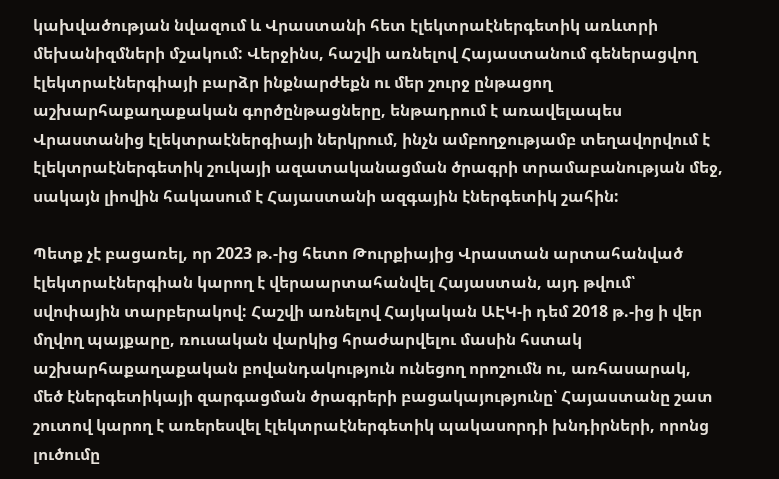կախվածության նվազում և Վրաստանի հետ էլեկտրաէներգետիկ առևտրի մեխանիզմների մշակում: Վերջինս, հաշվի առնելով Հայաստանում գեներացվող էլեկտրաէներգիայի բարձր ինքնարժեքն ու մեր շուրջ ընթացող աշխարհաքաղաքական գործընթացները, ենթադրում է առավելապես Վրաստանից էլեկտրաէներգիայի ներկրում, ինչն ամբողջությամբ տեղավորվում է էլեկտրաէներգետիկ շուկայի ազատականացման ծրագրի տրամաբանության մեջ, սակայն լիովին հակասում է Հայաստանի ազգային էներգետիկ շահին:

Պետք չէ բացառել, որ 2023 թ.-ից հետո Թուրքիայից Վրաստան արտահանված էլեկտրաէներգիան կարող է վերաարտահանվել Հայաստան, այդ թվում՝ սվոփային տարբերակով: Հաշվի առնելով Հայկական ԱԷԿ-ի դեմ 2018 թ.-ից ի վեր մղվող պայքարը, ռուսական վարկից հրաժարվելու մասին հստակ աշխարհաքաղաքական բովանդակություն ունեցող որոշումն ու, առհասարակ, մեծ էներգետիկայի զարգացման ծրագրերի բացակայությունը՝ Հայաստանը շատ շուտով կարող է առերեսվել էլեկտրաէներգետիկ պակասորդի խնդիրների, որոնց լուծումը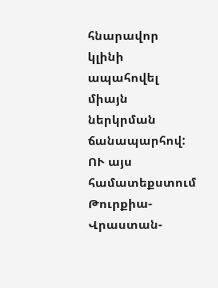հնարավոր կլինի ապահովել միայն ներկրման ճանապարհով: ՈՒ այս համատեքստում Թուրքիա-Վրաստան-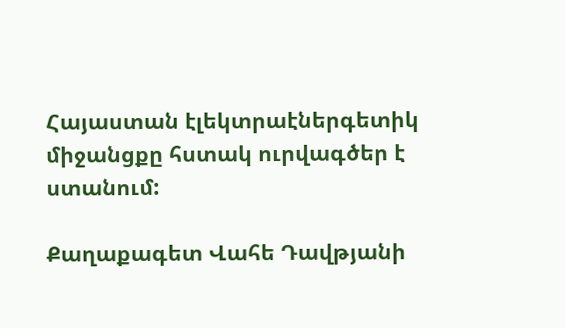Հայաստան էլեկտրաէներգետիկ միջանցքը հստակ ուրվագծեր է ստանում:

Քաղաքագետ Վահե Դավթյանի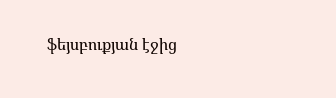ֆեյսբուքյան էջից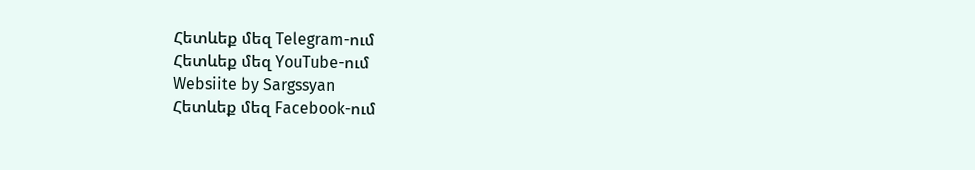Հետևեք մեզ Telegram-ում
Հետևեք մեզ YouTube-ում
Websiite by Sargssyan
Հետևեք մեզ Facebook-ում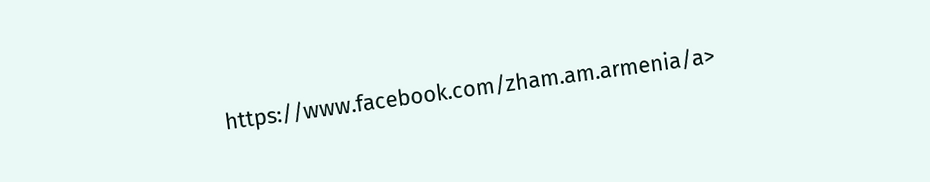https://www.facebook.com/zham.am.armenia/a>